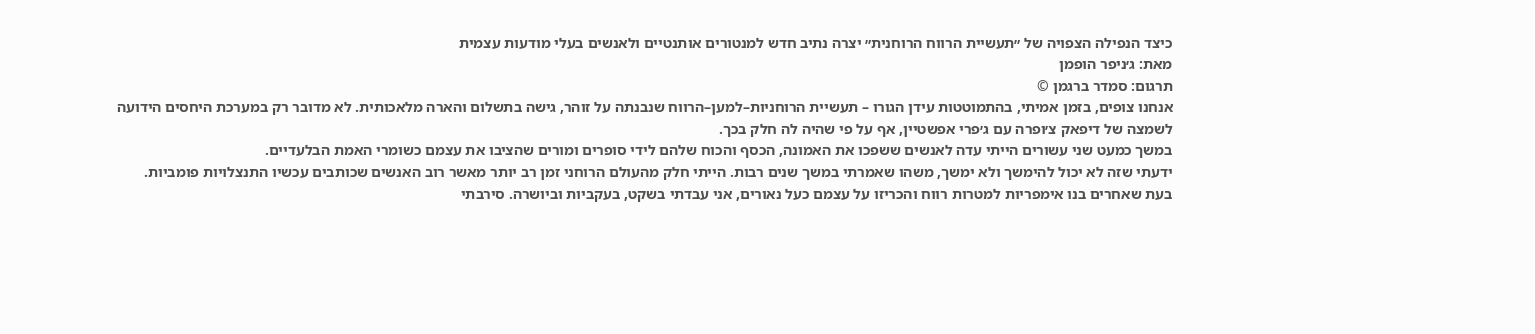כיצד הנפילה הצפויה של ״תעשיית הרווח הרוחנית״ יצרה נתיב חדש למנטורים אותנטיים ולאנשים בעלי מודעות עצמית
מאת: ג׳ניפר הופמן
תרגום: סמדר ברגמן ©
אנחנו צופים, בזמן אמיתי, בהתמוטטות עידן הגורו – תעשיית הרוחניות–למען–הרווח שנבנתה על זוהר, גישה בתשלום והארה מלאכותית. לא מדובר רק במערכת היחסים הידועה לשמצה של דיפאק צ׳ופרה עם ג׳פרי אפשטיין, אף על פי שהיה לה חלק בכך.
במשך כמעט שני עשורים הייתי עדה לאנשים ששפכו את האמונה, הכסף והכוח שלהם לידי סופרים ומורים שהציבו את עצמם כשומרי האמת הבלעדיים.
ידעתי שזה לא יכול להימשך ולא ימשך, משהו שאמרתי במשך שנים רבות. הייתי חלק מהעולם הרוחני זמן רב יותר מאשר רוב האנשים שכותבים עכשיו התנצלויות פומביות. בעת שאחרים בנו אימפריות למטרות רווח והכריזו על עצמם כעל נאורים, אני עבדתי בשקט, בעקביות וביושרה. סירבתי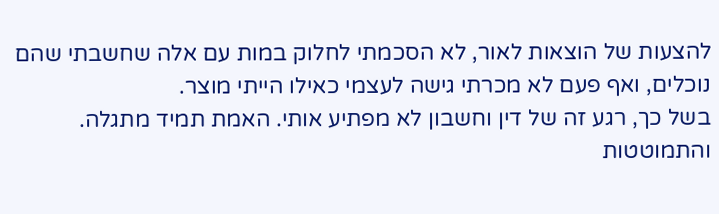להצעות של הוצאות לאור, לא הסכמתי לחלוק במות עם אלה שחשבתי שהם נוכלים, ואף פעם לא מכרתי גישה לעצמי כאילו הייתי מוצר.
בשל כך, רגע זה של דין וחשבון לא מפתיע אותי. האמת תמיד מתגלה. והתמוטטות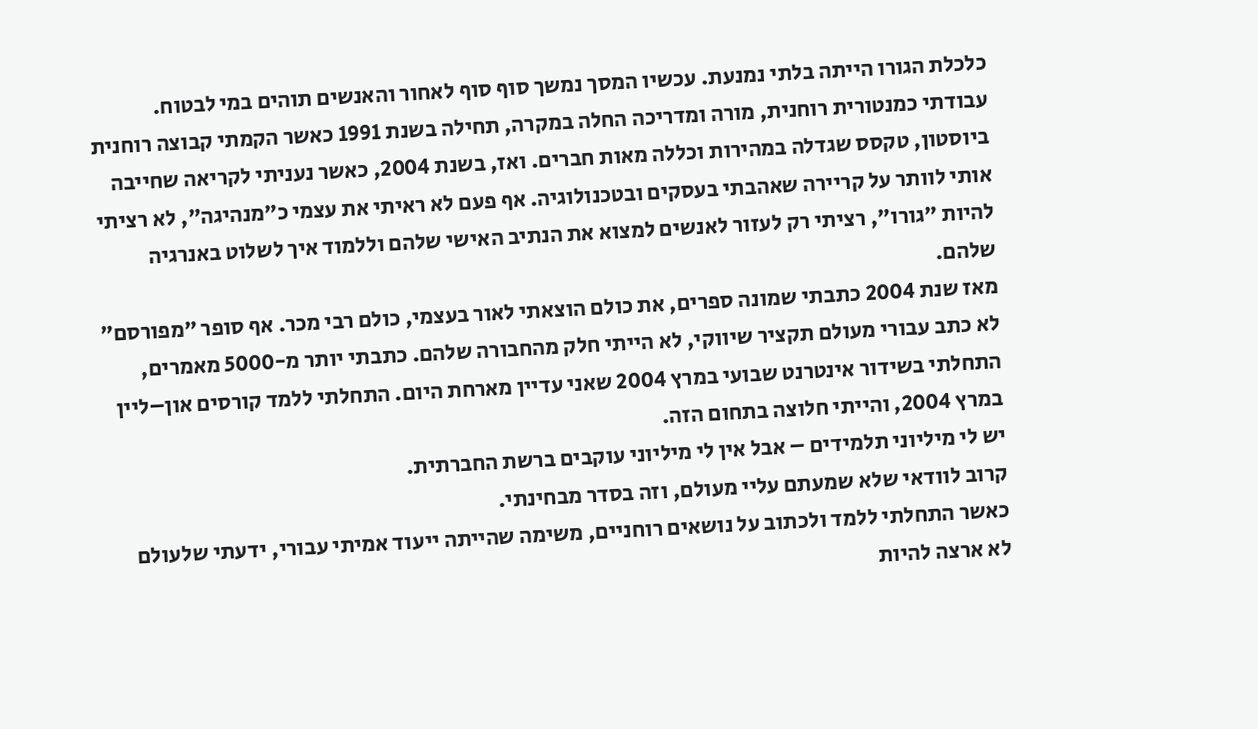כלכלת הגורו הייתה בלתי נמנעת. עכשיו המסך נמשך סוף סוף לאחור והאנשים תוהים במי לבטוח.
עבודתי כמנטורית רוחנית, מורה ומדריכה החלה במקרה, תחילה בשנת 1991 כאשר הקמתי קבוצה רוחנית ביוסטון, טקסס שגדלה במהירות וכללה מאות חברים. ואז, בשנת 2004, כאשר נעניתי לקריאה שחייבה אותי לוותר על קריירה שאהבתי בעסקים ובטכנולוגיה. אף פעם לא ראיתי את עצמי כ״מנהיגה״, לא רציתי להיות ״גורו״, רציתי רק לעזור לאנשים למצוא את הנתיב האישי שלהם וללמוד איך לשלוט באנרגיה שלהם.
מאז שנת 2004 כתבתי שמונה ספרים, את כולם הוצאתי לאור בעצמי, כולם רבי מכר. אף סופר ״מפורסם״ לא כתב עבורי מעולם תקציר שיווקי, לא הייתי חלק מהחבורה שלהם. כתבתי יותר מ-5000 מאמרים, התחלתי בשידור אינטרנט שבועי במרץ 2004 שאני עדיין מארחת היום. התחלתי ללמד קורסים און–ליין במרץ 2004, והייתי חלוצה בתחום הזה.
יש לי מיליוני תלמידים – אבל אין לי מיליוני עוקבים ברשת החברתית.
קרוב לוודאי שלא שמעתם עליי מעולם, וזה בסדר מבחינתי.
כאשר התחלתי ללמד ולכתוב על נושאים רוחניים, משימה שהייתה ייעוד אמיתי עבורי, ידעתי שלעולם לא ארצה להיות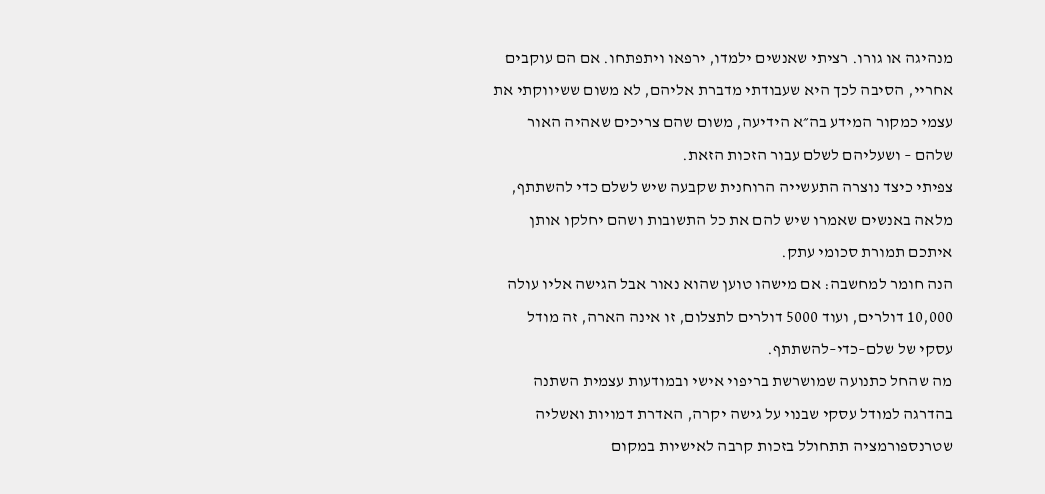מנהיגה או גורו. רציתי שאנשים ילמדו, ירפאו ויתפתחו. אם הם עוקבים אחריי, הסיבה לכך היא שעבודתי מדברת אליהם, לא משום ששיווקתי את עצמי כמקור המידע בה״א הידיעה, משום שהם צריכים שאהיה האור שלהם – ושעליהם לשלם עבור הזכות הזאת.
צפיתי כיצד נוצרה התעשייה הרוחנית שקבעה שיש לשלם כדי להשתתף, מלאה באנשים שאמרו שיש להם את כל התשובות ושהם יחלקו אותן איתכם תמורת סכומי עתק.
הנה חומר למחשבה: אם מישהו טוען שהוא נאור אבל הגישה אליו עולה 10,000 דולרים, ועוד 5000 דולרים לתצלום, זו אינה הארה, זה מודל עסקי של שלם–כדי–להשתתף.
מה שהחל כתנועה שמושרשת בריפוי אישי ובמודעות עצמית השתנה בהדרגה למודל עסקי שבנוי על גישה יקרה, האדרת דמויות ואשליה שטרנספורמציה תתחולל בזכות קרבה לאישיות במקום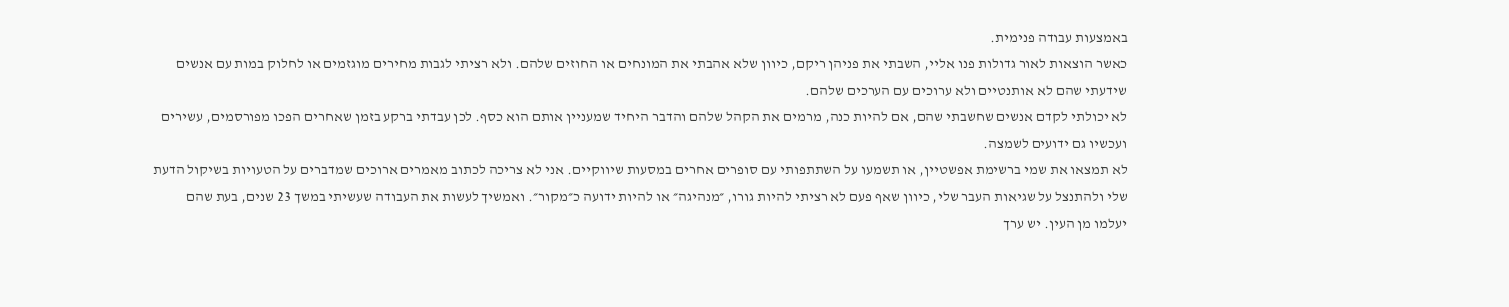באמצעות עבודה פנימית.
כאשר הוצאות לאור גדולות פנו אליי, השבתי את פניהן ריקם, כיוון שלא אהבתי את המונחים או החוזים שלהם. ולא רציתי לגבות מחירים מוגזמים או לחלוק במות עם אנשים שידעתי שהם לא אותנטיים ולא ערוכים עם הערכים שלהם.
לא יכולתי לקדם אנשים שחשבתי שהם, אם להיות כנה, מרמים את הקהל שלהם והדבר היחיד שמעניין אותם הוא כסף. לכן עבדתי ברקע בזמן שאחרים הפכו מפורסמים, עשירים ועכשיו גם ידועים לשמצה.
לא תמצאו את שמי ברשימת אפשטיין, או תשמעו על השתתפותי עם סופרים אחרים במסעות שיווקיים. אני לא צריכה לכתוב מאמרים ארוכים שמדברים על הטעויות בשיקול הדעת שלי ולהתנצל על שגיאות העבר שלי, כיוון שאף פעם לא רציתי להיות גורו, ״מנהיגה״ או להיות ידועה כ״מקור״. ואמשיך לעשות את העבודה שעשיתי במשך 23 שנים, בעת שהם יעלמו מן העין. יש ערך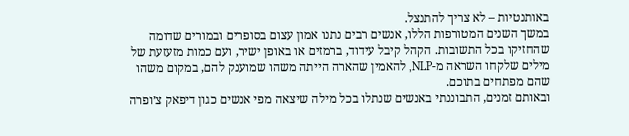באותנטיות – לא צריך להתנצל.
במשך השנים המטורפות הללו, אנשים רבים נתנו אמון עצום בסופרים ובמורים שדומה שהחזיקו בכל התשובות. הקהל קיבל עידוד, ברמזים או באופן ישיר, ועם כמות מזעזעת של מילים שלקחו השראה מ-NLP, להאמין שהארה הייתה משהו שמוענק להם, במקום משהו שהם מפתחים בתוכם.
ובאותם זמנים, התבוננתי באנשים שנתלו בכל מילה שיצאה מפי אנשים כגון דיפאק צ׳ופרה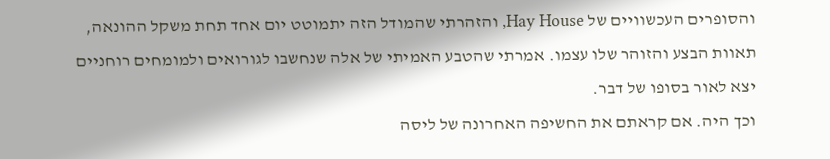והסופרים העכשוויים של Hay House, והזהרתי שהמודל הזה יתמוטט יום אחד תחת משקל ההונאה, תאוות הבצע והזוהר שלו עצמו. אמרתי שהטבע האמיתי של אלה שנחשבו לגורואים ולמומחים רוחניים יצא לאור בסופו של דבר.
וכך היה. אם קראתם את החשיפה האחרונה של ליסה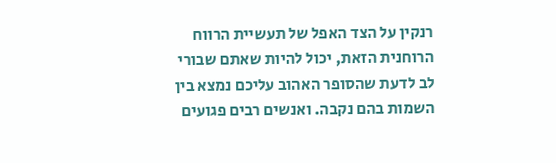רנקין על הצד האפל של תעשיית הרווח הרוחנית הזאת, יכול להיות שאתם שבורי לב לדעת שהסופר האהוב עליכם נמצא בין השמות בהם נקבה. ואנשים רבים פגועים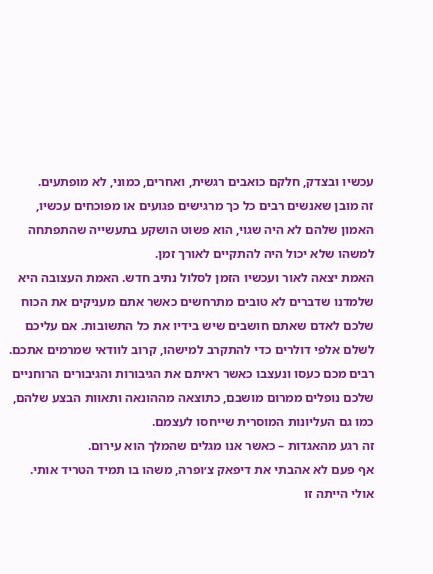עכשיו ובצדק, חלקם כואבים רגשית, ואחרים, כמוני, לא מופתעים.
זה מובן שאנשים רבים כל כך מרגישים פגועים או מפוכחים עכשיו, האמון שלהם לא היה שגוי, הוא פשוט הושקע בתעשייה שהתפתחה למשהו שלא יכול היה להתקיים לאורך זמן.
האמת יצאה לאור ועכשיו הזמן לסלול נתיב חדש. האמת העצובה היא שלמדנו שדברים לא טובים מתרחשים כאשר אתם מעניקים את הכוח שלכם לאדם שאתם חושבים שיש בידיו את כל התשובות. אם עליכם לשלם אלפי דולרים כדי להתקרב למישהו, קרוב לוודאי שמרמים אתכם.
רבים מכם כעסו ונעצבו כאשר ראיתם את הגיבורות והגיבורים הרוחניים שלכם נופלים ממרום מושבם, כתוצאה מההונאה ותאוות הבצע שלהם, כמו גם העליונות המוסרית שייחסו לעצמם.
זה רגע מהאגדות – כאשר אנו מגלים שהמלך הוא עירום.
אף פעם לא אהבתי את דיפאק צ׳ופרה, משהו בו תמיד הטריד אותי. אולי הייתה זו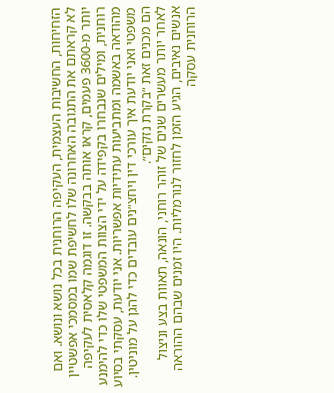הזחיחות, החשיבות העצמית, העקיפה הרוחנית בכל נושא ונושא. ואם לא קראתם את התגובה האחרונה שלו לחשיפת שמו במסמכי אפשטיין יותר מ-3600 פעמים, קראו אותה בבקשה. זו דוגמה קלאסית לעקיפה רוחנית, ומילים שנבחרו בקפידה על ידי הצוות המשפטי שלו כדי להימנע מהודאה באשמה ומתביעות עתידיות אפשריות. אני יודעת, עסקתי בסיוע משפטי ואני יודעת איך עורכי דין ויחצ״נים עובדים כדי להגן על מוניטין. הם מכנים זאת ״בקרת נזקים״.
לאחר יותר מעשרים שנים של זוהר רוחני, הונאה, תאוות בצע וניצול אנשים נאיבים, הגיע הזמן לחזור לנורמליות. היו זמנים שבהם ההוראה הרוחנית עסקה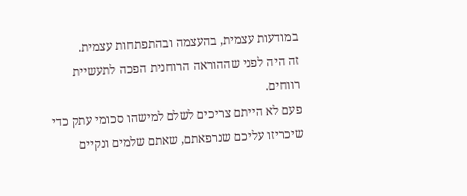במודעות עצמית, בהעצמה ובהתפתחות עצמית.
זה היה לפני שההוראה הרוחנית הפכה לתעשיית רווחים.
פעם לא הייתם צריכים לשלם למישהו סכומי עתק כדי שיכריזו עליכם שנרפאתם, שאתם שלמים ונקיים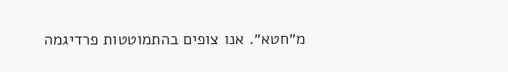מ״חטא״. אנו צופים בהתמוטטות פרדיגמה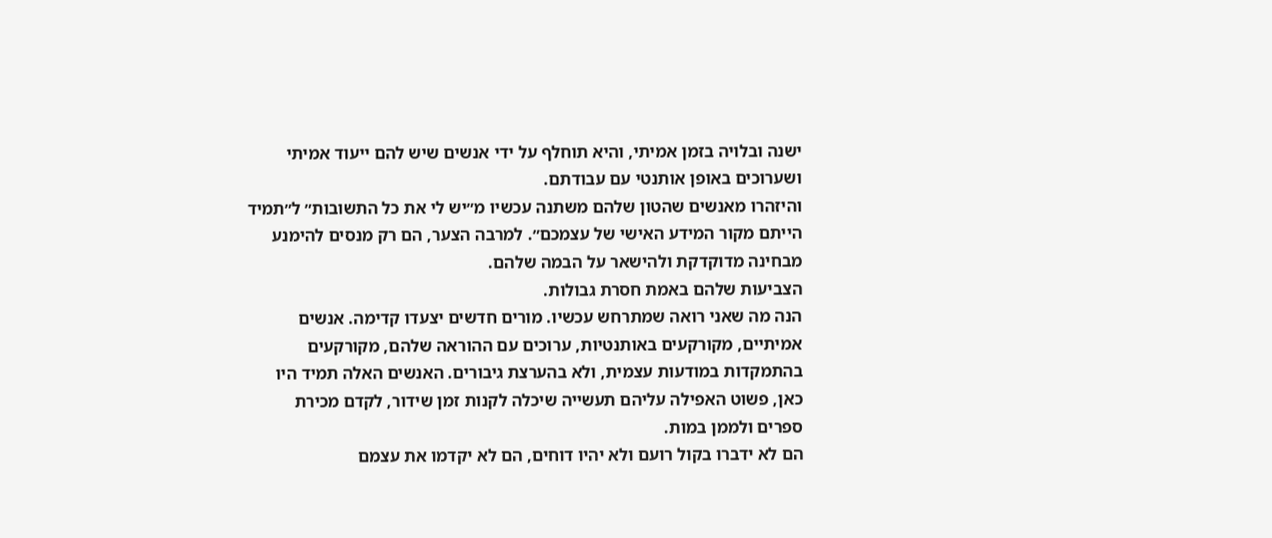ישנה ובלויה בזמן אמיתי, והיא תוחלף על ידי אנשים שיש להם ייעוד אמיתי ושערוכים באופן אותנטי עם עבודתם.
והיזהרו מאנשים שהטון שלהם משתנה עכשיו מ״יש לי את כל התשובות״ ל״תמיד הייתם מקור המידע האישי של עצמכם״. למרבה הצער, הם רק מנסים להימנע מבחינה מדוקדקת ולהישאר על הבמה שלהם.
הצביעות שלהם באמת חסרת גבולות.
הנה מה שאני רואה שמתרחש עכשיו. מורים חדשים יצעדו קדימה. אנשים אמיתיים, מקורקעים באותנטיות, ערוכים עם ההוראה שלהם, מקורקעים בהתמקדות במודעות עצמית, ולא בהערצת גיבורים. האנשים האלה תמיד היו כאן, פשוט האפילה עליהם תעשייה שיכלה לקנות זמן שידור, לקדם מכירת ספרים ולממן במות.
הם לא ידברו בקול רועם ולא יהיו דוחים, הם לא יקדמו את עצמם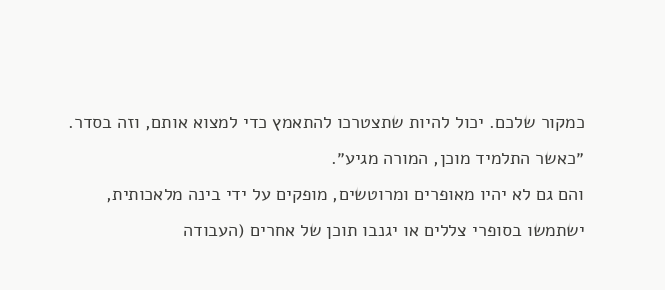כמקור שלכם. יכול להיות שתצטרכו להתאמץ כדי למצוא אותם, וזה בסדר. ״כאשר התלמיד מוכן, המורה מגיע״.
והם גם לא יהיו מאופרים ומרוטשים, מופקים על ידי בינה מלאכותית, ישתמשו בסופרי צללים או יגנבו תוכן של אחרים (העבודה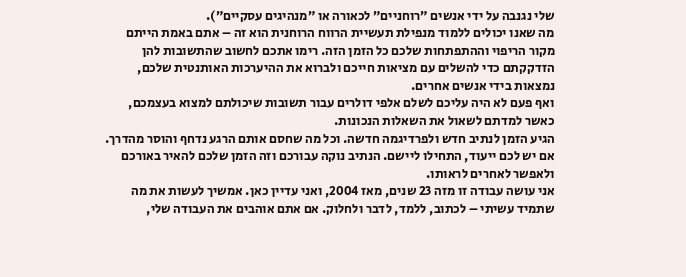שלי נגנבה על ידי אנשים ״רוחניים״ לכאורה או ״מנהיגים עסקיים״).
מה שאנו יכולים ללמוד מנפילת תעשיית הרווח הרוחנית הוא זה – אתם באמת הייתם מקור הריפוי וההתפתחות שלכם כל הזמן הזה. רימו אתכם לחשוב שהתשובות להן הזדקקתם כדי להשלים עם מציאות חייכם ולברוא את ההיערכות האותנטית שלכם, נמצאות בידי אנשים אחרים.
ואף פעם לא היה עליכם לשלם אלפי דולרים עבור תשובות שיכולתם למצוא בעצמכם, כאשר למדתם לשאול את השאלות הנכונות.
הגיע הזמן לנתיב חדש ולפרדיגמה חדשה. וכל מה שחסם אותם הרגע נדחף והוסר מהדרך. אם יש לכם ייעוד, התחילו ליישם. הנתיב נוקה עבורכם וזה הזמן שלכם להאיר באורכם ולאפשר לאחרים לראותו.
אני עושה עבודה זו מזה 23 שנים, מאז 2004, ואני עדיין כאן. אמשיך לעשות את מה שתמיד עשיתי – לכתוב, ללמד, לדבר ולחלוק. אם אתם אוהבים את העבודה שלי,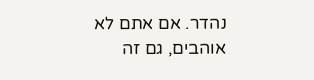נהדר. אם אתם לא אוהבים, גם זה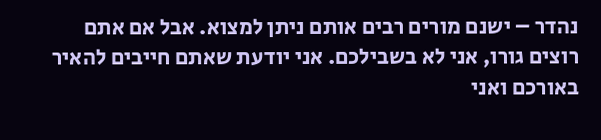נהדר – ישנם מורים רבים אותם ניתן למצוא. אבל אם אתם רוצים גורו, אני לא בשבילכם. אני יודעת שאתם חייבים להאיר באורכם ואני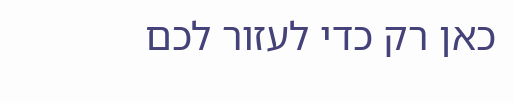כאן רק כדי לעזור לכם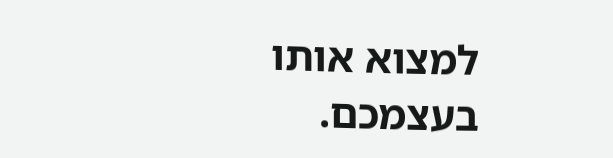למצוא אותו בעצמכם.